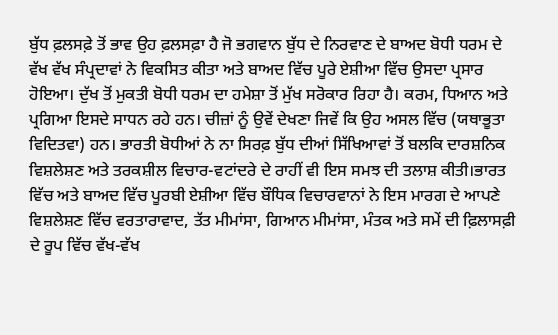ਬੁੱਧ ਫ਼ਲਸਫ਼ੇ ਤੋਂ ਭਾਵ ਉਹ ਫ਼ਲਸਫ਼ਾ ਹੈ ਜੋ ਭਗਵਾਨ ਬੁੱਧ ਦੇ ਨਿਰਵਾਣ ਦੇ ਬਾਅਦ ਬੋਧੀ ਧਰਮ ਦੇ ਵੱਖ ਵੱਖ ਸੰਪ੍ਰਦਾਵਾਂ ਨੇ ਵਿਕਸਿਤ ਕੀਤਾ ਅਤੇ ਬਾਅਦ ਵਿੱਚ ਪੂਰੇ ਏਸ਼ੀਆ ਵਿੱਚ ਉਸਦਾ ਪ੍ਰਸਾਰ ਹੋਇਆ। ਦੁੱਖ ਤੋਂ ਮੁਕਤੀ ਬੋਧੀ ਧਰਮ ਦਾ ਹਮੇਸ਼ਾ ਤੋਂ ਮੁੱਖ ਸਰੋਕਾਰ ਰਿਹਾ ਹੈ। ਕਰਮ, ਧਿਆਨ ਅਤੇ ਪ੍ਰਗਿਆ ਇਸਦੇ ਸਾਧਨ ਰਹੇ ਹਨ। ਚੀਜ਼ਾਂ ਨੂੰ ਉਵੇਂ ਦੇਖਣਾ ਜਿਵੇਂ ਕਿ ਉਹ ਅਸਲ ਵਿੱਚ (ਯਥਾਭੂਤਾ ਵਿਦਿਤਵਾ) ਹਨ। ਭਾਰਤੀ ਬੋਧੀਆਂ ਨੇ ਨਾ ਸਿਰਫ਼ ਬੁੱਧ ਦੀਆਂ ਸਿੱਖਿਆਵਾਂ ਤੋਂ ਬਲਕਿ ਦਾਰਸ਼ਨਿਕ ਵਿਸ਼ਲੇਸ਼ਣ ਅਤੇ ਤਰਕਸ਼ੀਲ ਵਿਚਾਰ-ਵਟਾਂਦਰੇ ਦੇ ਰਾਹੀਂ ਵੀ ਇਸ ਸਮਝ ਦੀ ਤਲਾਸ਼ ਕੀਤੀ।ਭਾਰਤ ਵਿੱਚ ਅਤੇ ਬਾਅਦ ਵਿੱਚ ਪੂਰਬੀ ਏਸ਼ੀਆ ਵਿੱਚ ਬੌਧਿਕ ਵਿਚਾਰਵਾਨਾਂ ਨੇ ਇਸ ਮਾਰਗ ਦੇ ਆਪਣੇ ਵਿਸ਼ਲੇਸ਼ਣ ਵਿੱਚ ਵਰਤਾਰਾਵਾਦ, ਤੱਤ ਮੀਮਾਂਸਾ, ਗਿਆਨ ਮੀਮਾਂਸਾ, ਮੰਤਕ ਅਤੇ ਸਮੇਂ ਦੀ ਫ਼ਿਲਾਸਫ਼ੀ ਦੇ ਰੂਪ ਵਿੱਚ ਵੱਖ-ਵੱਖ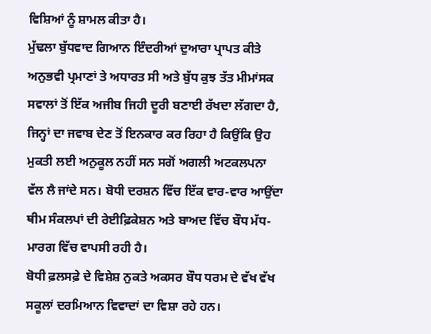ਵਿਸ਼ਿਆਂ ਨੂੰ ਸ਼ਾਮਲ ਕੀਤਾ ਹੈ।
ਮੁੱਢਲਾ ਬੁੱਧਵਾਦ ਗਿਆਨ ਇੰਦਰੀਆਂ ਦੁਆਰਾ ਪ੍ਰਾਪਤ ਕੀਤੇ ਅਨੁਭਵੀ ਪ੍ਰਮਾਣਾਂ ਤੇ ਅਧਾਰਤ ਸੀ ਅਤੇ ਬੁੱਧ ਕੁਝ ਤੱਤ ਮੀਮਾਂਸਕ ਸਵਾਲਾਂ ਤੋਂ ਇੱਕ ਅਜੀਬ ਜਿਹੀ ਦੂਰੀ ਬਣਾਈ ਰੱਖਦਾ ਲੱਗਦਾ ਹੈ, ਜਿਨ੍ਹਾਂ ਦਾ ਜਵਾਬ ਦੇਣ ਤੋਂ ਇਨਕਾਰ ਕਰ ਰਿਹਾ ਹੈ ਕਿਉਂਕਿ ਉਹ ਮੁਕਤੀ ਲਈ ਅਨੁਕੂਲ ਨਹੀਂ ਸਨ ਸਗੋਂ ਅਗਲੀ ਅਟਕਲਪਨਾ ਵੱਲ ਲੈ ਜਾਂਦੇ ਸਨ। ਬੋਧੀ ਦਰਸ਼ਨ ਵਿੱਚ ਇੱਕ ਵਾਰ-ਵਾਰ ਆਉਂਦਾ ਥੀਮ ਸੰਕਲਪਾਂ ਦੀ ਰੇਈਫ਼ਿਕੇਸ਼ਨ ਅਤੇ ਬਾਅਦ ਵਿੱਚ ਬੌਧ ਮੱਧ-ਮਾਰਗ ਵਿੱਚ ਵਾਪਸੀ ਰਹੀ ਹੈ।
ਬੋਧੀ ਫ਼ਲਸਫ਼ੇ ਦੇ ਵਿਸ਼ੇਸ਼ ਨੁਕਤੇ ਅਕਸਰ ਬੌਧ ਧਰਮ ਦੇ ਵੱਖ ਵੱਖ ਸਕੂਲਾਂ ਦਰਮਿਆਨ ਵਿਵਾਦਾਂ ਦਾ ਵਿਸ਼ਾ ਰਹੇ ਹਨ।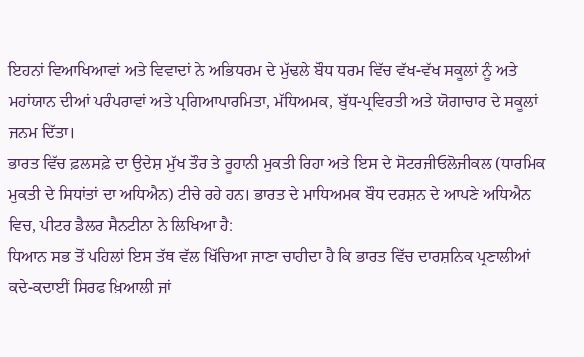ਇਹਨਾਂ ਵਿਆਖਿਆਵਾਂ ਅਤੇ ਵਿਵਾਦਾਂ ਨੇ ਅਭਿਧਰਮ ਦੇ ਮੁੱਢਲੇ ਬੌਧ ਧਰਮ ਵਿੱਚ ਵੱਖ-ਵੱਖ ਸਕੂਲਾਂ ਨੂੰ ਅਤੇ ਮਹਾਂਯਾਨ ਦੀਆਂ ਪਰੰਪਰਾਵਾਂ ਅਤੇ ਪ੍ਰਗਿਆਪਾਰਮਿਤਾ, ਮੱਧਿਅਮਕ, ਬੁੱਧ-ਪ੍ਰਵਿਰਤੀ ਅਤੇ ਯੋਗਾਚਾਰ ਦੇ ਸਕੂਲਾਂ ਜਨਮ ਦਿੱਤਾ।
ਭਾਰਤ ਵਿੱਚ ਫ਼ਲਸਫ਼ੇ ਦਾ ਉਦੇਸ਼ ਮੁੱਖ ਤੌਰ ਤੇ ਰੂਹਾਨੀ ਮੁਕਤੀ ਰਿਹਾ ਅਤੇ ਇਸ ਦੇ ਸੋਟਰਜੀਓਲੋਜੀਕਲ (ਧਾਰਮਿਕ ਮੁਕਤੀ ਦੇ ਸਿਧਾਂਤਾਂ ਦਾ ਅਧਿਐਨ) ਟੀਚੇ ਰਹੇ ਹਨ। ਭਾਰਤ ਦੇ ਮਾਧਿਅਮਕ ਬੌਧ ਦਰਸ਼ਨ ਦੇ ਆਪਣੇ ਅਧਿਐਨ ਵਿਚ, ਪੀਟਰ ਡੈਲਰ ਸੈਨਟੀਨਾ ਨੇ ਲਿਖਿਆ ਹੈ:
ਧਿਆਨ ਸਭ ਤੋਂ ਪਹਿਲਾਂ ਇਸ ਤੱਥ ਵੱਲ ਖਿੱਚਿਆ ਜਾਣਾ ਚਾਹੀਦਾ ਹੈ ਕਿ ਭਾਰਤ ਵਿੱਚ ਦਾਰਸ਼ਨਿਕ ਪ੍ਰਣਾਲੀਆਂ ਕਦੇ-ਕਦਾਈਂ ਸਿਰਫ ਖ਼ਿਆਲੀ ਜਾਂ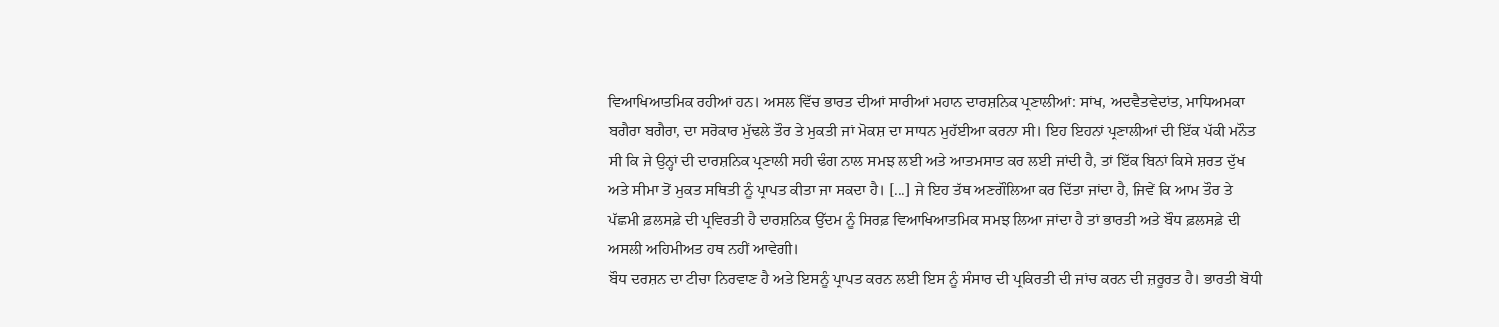ਵਿਆਖਿਆਤਮਿਕ ਰਹੀਆਂ ਹਨ। ਅਸਲ ਵਿੱਚ ਭਾਰਤ ਦੀਆਂ ਸਾਰੀਆਂ ਮਹਾਨ ਦਾਰਸ਼ਨਿਕ ਪ੍ਰਣਾਲੀਆਂ: ਸਾਂਖ, ਅਦਵੈਤਵੇਦਾਂਤ, ਮਾਧਿਅਮਕਾ ਬਗੈਰਾ ਬਗੈਰਾ, ਦਾ ਸਰੋਕਾਰ ਮੁੱਢਲੇ ਤੌਰ ਤੇ ਮੁਕਤੀ ਜਾਂ ਮੋਕਸ਼ ਦਾ ਸਾਧਨ ਮੁਹੱਈਆ ਕਰਨਾ ਸੀ। ਇਹ ਇਹਨਾਂ ਪ੍ਰਣਾਲੀਆਂ ਦੀ ਇੱਕ ਪੱਕੀ ਮਨੌਤ ਸੀ ਕਿ ਜੇ ਉਨ੍ਹਾਂ ਦੀ ਦਾਰਸ਼ਨਿਕ ਪ੍ਰਣਾਲੀ ਸਹੀ ਢੰਗ ਨਾਲ ਸਮਝ ਲਈ ਅਤੇ ਆਤਮਸਾਤ ਕਰ ਲਈ ਜਾਂਦੀ ਹੈ, ਤਾਂ ਇੱਕ ਬਿਨਾਂ ਕਿਸੇ ਸ਼ਰਤ ਦੁੱਖ ਅਤੇ ਸੀਮਾ ਤੋਂ ਮੁਕਤ ਸਥਿਤੀ ਨੂੰ ਪ੍ਰਾਪਤ ਕੀਤਾ ਜਾ ਸਕਦਾ ਹੈ। [...] ਜੇ ਇਹ ਤੱਥ ਅਣਗੌਲਿਆ ਕਰ ਦਿੱਤਾ ਜਾਂਦਾ ਹੈ, ਜਿਵੇਂ ਕਿ ਆਮ ਤੌਰ ਤੇ ਪੱਛਮੀ ਫ਼ਲਸਫ਼ੇ ਦੀ ਪ੍ਰਵਿਰਤੀ ਹੈ ਦਾਰਸ਼ਨਿਕ ਉੱਦਮ ਨੂੰ ਸਿਰਫ਼ ਵਿਆਖਿਆਤਮਿਕ ਸਮਝ ਲਿਆ ਜਾਂਦਾ ਹੈ ਤਾਂ ਭਾਰਤੀ ਅਤੇ ਬੌਧ ਫ਼ਲਸਫ਼ੇ ਦੀ ਅਸਲੀ ਅਹਿਮੀਅਤ ਹਥ ਨਹੀਂ ਆਵੇਗੀ।
ਬੌਧ ਦਰਸ਼ਨ ਦਾ ਟੀਚਾ ਨਿਰਵਾਣ ਹੈ ਅਤੇ ਇਸਨੂੰ ਪ੍ਰਾਪਤ ਕਰਨ ਲਈ ਇਸ ਨੂੰ ਸੰਸਾਰ ਦੀ ਪ੍ਰਕਿਰਤੀ ਦੀ ਜਾਂਚ ਕਰਨ ਦੀ ਜ਼ਰੂਰਤ ਹੈ। ਭਾਰਤੀ ਬੋਧੀ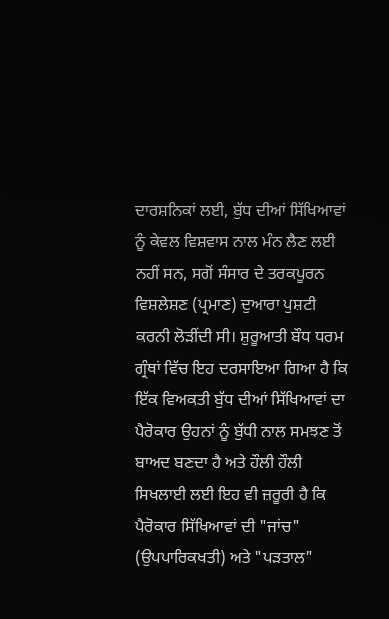ਦਾਰਸ਼ਨਿਕਾਂ ਲਈ, ਬੁੱਧ ਦੀਆਂ ਸਿੱਖਿਆਵਾਂ ਨੂੰ ਕੇਵਲ ਵਿਸ਼ਵਾਸ ਨਾਲ ਮੰਨ ਲੈਣ ਲਈ ਨਹੀਂ ਸਨ, ਸਗੋਂ ਸੰਸਾਰ ਦੇ ਤਰਕਪੂਰਨ ਵਿਸ਼ਲੇਸ਼ਣ (ਪ੍ਰਮਾਣ) ਦੁਆਰਾ ਪੁਸ਼ਟੀ ਕਰਨੀ ਲੋੜੀਂਦੀ ਸੀ। ਸ਼ੁਰੂਆਤੀ ਬੌਧ ਧਰਮ ਗ੍ਰੰਥਾਂ ਵਿੱਚ ਇਹ ਦਰਸਾਇਆ ਗਿਆ ਹੈ ਕਿ ਇੱਕ ਵਿਅਕਤੀ ਬੁੱਧ ਦੀਆਂ ਸਿੱਖਿਆਵਾਂ ਦਾ ਪੈਰੋਕਾਰ ਉਹਨਾਂ ਨੂੰ ਬੁੱਧੀ ਨਾਲ ਸਮਝਣ ਤੋਂ ਬਾਅਦ ਬਣਦਾ ਹੈ ਅਤੇ ਹੌਲੀ ਹੌਲੀ ਸਿਖਲਾਈ ਲਈ ਇਹ ਵੀ ਜ਼ਰੂਰੀ ਹੈ ਕਿ ਪੈਰੋਕਾਰ ਸਿੱਖਿਆਵਾਂ ਦੀ "ਜਾਂਚ" (ਉਪਪਾਰਿਕਖਤੀ) ਅਤੇ "ਪੜਤਾਲ"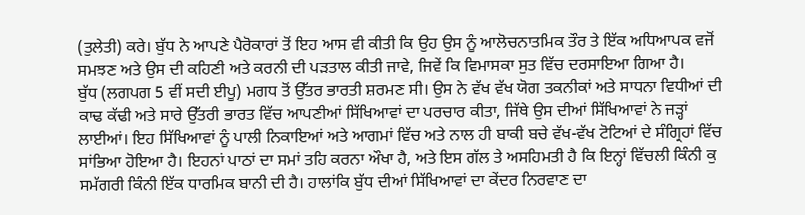(ਤੁਲੇਤੀ) ਕਰੇ। ਬੁੱਧ ਨੇ ਆਪਣੇ ਪੈਰੋਕਾਰਾਂ ਤੋਂ ਇਹ ਆਸ ਵੀ ਕੀਤੀ ਕਿ ਉਹ ਉਸ ਨੂੰ ਆਲੋਚਨਾਤਮਿਕ ਤੌਰ ਤੇ ਇੱਕ ਅਧਿਆਪਕ ਵਜੋਂ ਸਮਝਣ ਅਤੇ ਉਸ ਦੀ ਕਹਿਣੀ ਅਤੇ ਕਰਨੀ ਦੀ ਪੜਤਾਲ ਕੀਤੀ ਜਾਵੇ, ਜਿਵੇਂ ਕਿ ਵਿਮਾਸਕਾ ਸੁਤ ਵਿੱਚ ਦਰਸਾਇਆ ਗਿਆ ਹੈ।
ਬੁੱਧ (ਲਗਪਗ 5 ਵੀਂ ਸਦੀ ਈਪੂ) ਮਗਧ ਤੋਂ ਉੱਤਰ ਭਾਰਤੀ ਸ਼ਰਮਣ ਸੀ। ਉਸ ਨੇ ਵੱਖ ਵੱਖ ਯੋਗ ਤਕਨੀਕਾਂ ਅਤੇ ਸਾਧਨਾ ਵਿਧੀਆਂ ਦੀ ਕਾਢ ਕੱਢੀ ਅਤੇ ਸਾਰੇ ਉੱਤਰੀ ਭਾਰਤ ਵਿੱਚ ਆਪਣੀਆਂ ਸਿੱਖਿਆਵਾਂ ਦਾ ਪਰਚਾਰ ਕੀਤਾ, ਜਿੱਥੇ ਉਸ ਦੀਆਂ ਸਿੱਖਿਆਵਾਂ ਨੇ ਜੜ੍ਹਾਂ ਲਾਈਆਂ। ਇਹ ਸਿੱਖਿਆਵਾਂ ਨੂੰ ਪਾਲੀ ਨਿਕਾਇਆਂ ਅਤੇ ਆਗਮਾਂ ਵਿੱਚ ਅਤੇ ਨਾਲ ਹੀ ਬਾਕੀ ਬਚੇ ਵੱਖ-ਵੱਖ ਟੋਟਿਆਂ ਦੇ ਸੰਗ੍ਰਿਹਾਂ ਵਿੱਚ ਸਾਂਭਿਆ ਹੋਇਆ ਹੈ। ਇਹਨਾਂ ਪਾਠਾਂ ਦਾ ਸਮਾਂ ਤਹਿ ਕਰਨਾ ਔਖਾ ਹੈ, ਅਤੇ ਇਸ ਗੱਲ ਤੇ ਅਸਹਿਮਤੀ ਹੈ ਕਿ ਇਨ੍ਹਾਂ ਵਿੱਚਲੀ ਕਿੰਨੀ ਕੁ ਸਮੱਗਰੀ ਕਿੰਨੀ ਇੱਕ ਧਾਰਮਿਕ ਬਾਨੀ ਦੀ ਹੈ। ਹਾਲਾਂਕਿ ਬੁੱਧ ਦੀਆਂ ਸਿੱਖਿਆਵਾਂ ਦਾ ਕੇਂਦਰ ਨਿਰਵਾਣ ਦਾ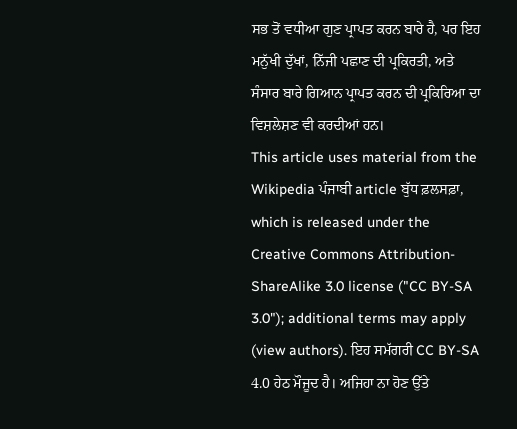ਸਭ ਤੋਂ ਵਧੀਆ ਗੁਣ ਪ੍ਰਾਪਤ ਕਰਨ ਬਾਰੇ ਹੈ, ਪਰ ਇਹ ਮਨੁੱਖੀ ਦੁੱਖਾਂ, ਨਿੱਜੀ ਪਛਾਣ ਦੀ ਪ੍ਰਕਿਰਤੀ, ਅਤੇ ਸੰਸਾਰ ਬਾਰੇ ਗਿਆਨ ਪ੍ਰਾਪਤ ਕਰਨ ਦੀ ਪ੍ਰਕਿਰਿਆ ਦਾ ਵਿਸ਼ਲੇਸ਼ਣ ਵੀ ਕਰਦੀਆਂ ਹਨ।
This article uses material from the Wikipedia ਪੰਜਾਬੀ article ਬੁੱਧ ਫ਼ਲਸਫ਼ਾ, which is released under the Creative Commons Attribution-ShareAlike 3.0 license ("CC BY-SA 3.0"); additional terms may apply (view authors). ਇਹ ਸਮੱਗਰੀ CC BY-SA 4.0 ਹੇਠ ਮੌਜੂਦ ਹੈ। ਅਜਿਹਾ ਨਾ ਹੋਣ ਉੱਤੇ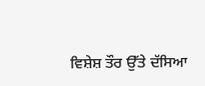ਵਿਸ਼ੇਸ਼ ਤੌਰ ਉੱਤੇ ਦੱਸਿਆ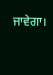ਜਾਵੇਗਾ।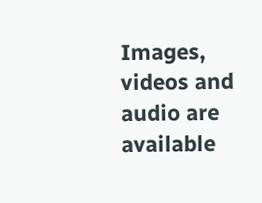Images, videos and audio are available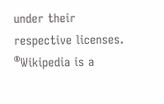under their respective licenses.
®Wikipedia is a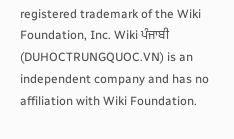registered trademark of the Wiki Foundation, Inc. Wiki ਪੰਜਾਬੀ (DUHOCTRUNGQUOC.VN) is an independent company and has no affiliation with Wiki Foundation.